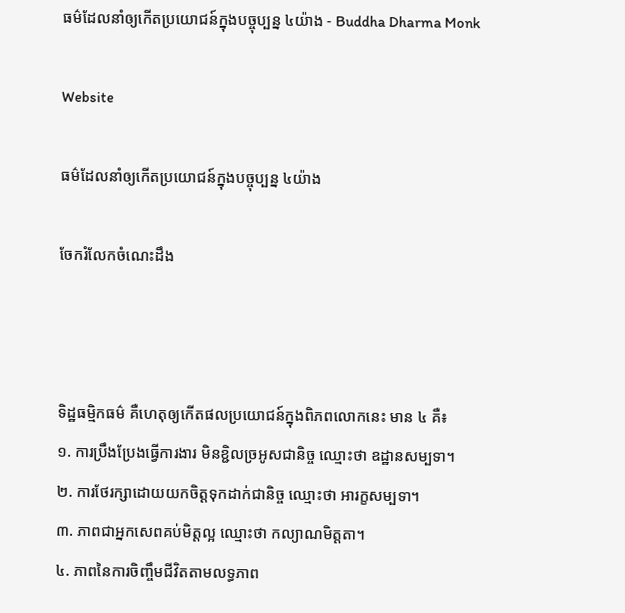ធម៌ដែលនាំឲ្យកើតប្រយោជន៍ក្នុងបច្ចុប្បន្ន ៤យ៉ាង - Buddha Dharma Monk

Website

ធម៌ដែលនាំឲ្យកើតប្រយោជន៍ក្នុងបច្ចុប្បន្ន ៤យ៉ាង

ចែករំលែកចំណេះដឹង



ទិដ្ឋធម្មិកធម៌ គឺហេតុឲ្យកើតផលប្រយោជន៍ក្នុងពិភពលោកនេះ មាន ៤ គឺ៖
១. ការប្រឹងប្រែងធ្វើការងារ មិនខ្ជិលច្រអូសជានិច្ច ឈ្មោះថា ឧដ្ឋានសម្បទា។
២. ការថែរក្សាដោយយកចិត្តទុកដាក់ជានិច្ច ឈ្មោះថា អារក្ខសម្បទា។
៣. ភាពជាអ្នកសេពគប់មិត្តល្អ ឈ្មោះថា កល្យាណមិត្តតា។
៤. ភាពនៃការចិញ្ចឹមជីវិតតាមលទ្ធភាព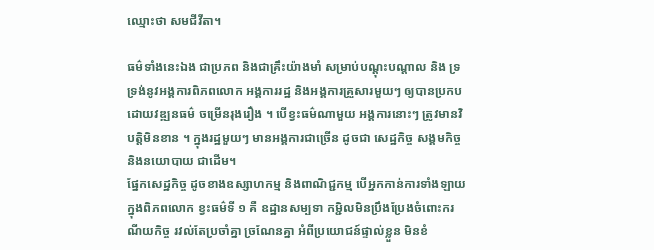ឈ្មោះថា សមជីវីតា។

ធម៌ទាំងនេះឯង ជាប្រភព និងជាគ្រឹះយ៉ាងមាំ សម្រាប់បណ្ដុះបណ្ដាល និង ទ្រទ្រង់នូវអង្គការពិភពលោក អង្គការរដ្ឋ និងអង្គការគ្រួសារមួយៗ ឲ្យបានប្រកបដោយវឌ្ឍនធម៌ ចម្រើនរុងរឿង ។ បើខ្វះធម៌ណាមួយ អង្គការនោះៗ ត្រូវមានវិបត្តិមិនខាន ។ ក្នុងរដ្ឋមួយៗ មានអង្គការជាច្រើន ដូចជា សេដ្ឋកិច្ច សង្គមកិច្ច និងនយោបាយ ជាដើម។
ផ្នែកសេដ្ឋកិច្ច ដូចខាងឧស្សាហកម្ម និងពាណិជ្ជកម្ម បើអ្នកកាន់ការទាំងឡាយ ក្នុងពិភពលោក ខ្វះធម៌ទី ១ គឺ ឧដ្ឋានសម្បទា កម្ជិលមិនប្រឹងប្រែងចំពោះករណីយកិច្ច រវល់តែប្រចាំគ្នា ច្រណែនគ្នា អំពីប្រយោជន៍ផ្ទាល់ខ្លួន មិនខំ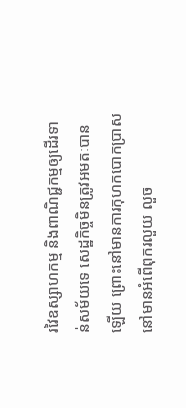រវៃឧស្សាហកម្ម និងពាណិជ្ជកម្មឲ្យដើរទាន់សម័យទេ សេដ្ឋកិច្ចមិនត្រូវអមតៈបានឡើយ ព្រោះនៅមានការកុហកបោកប្រាស នៅមានអំពើពុករលួយ លួច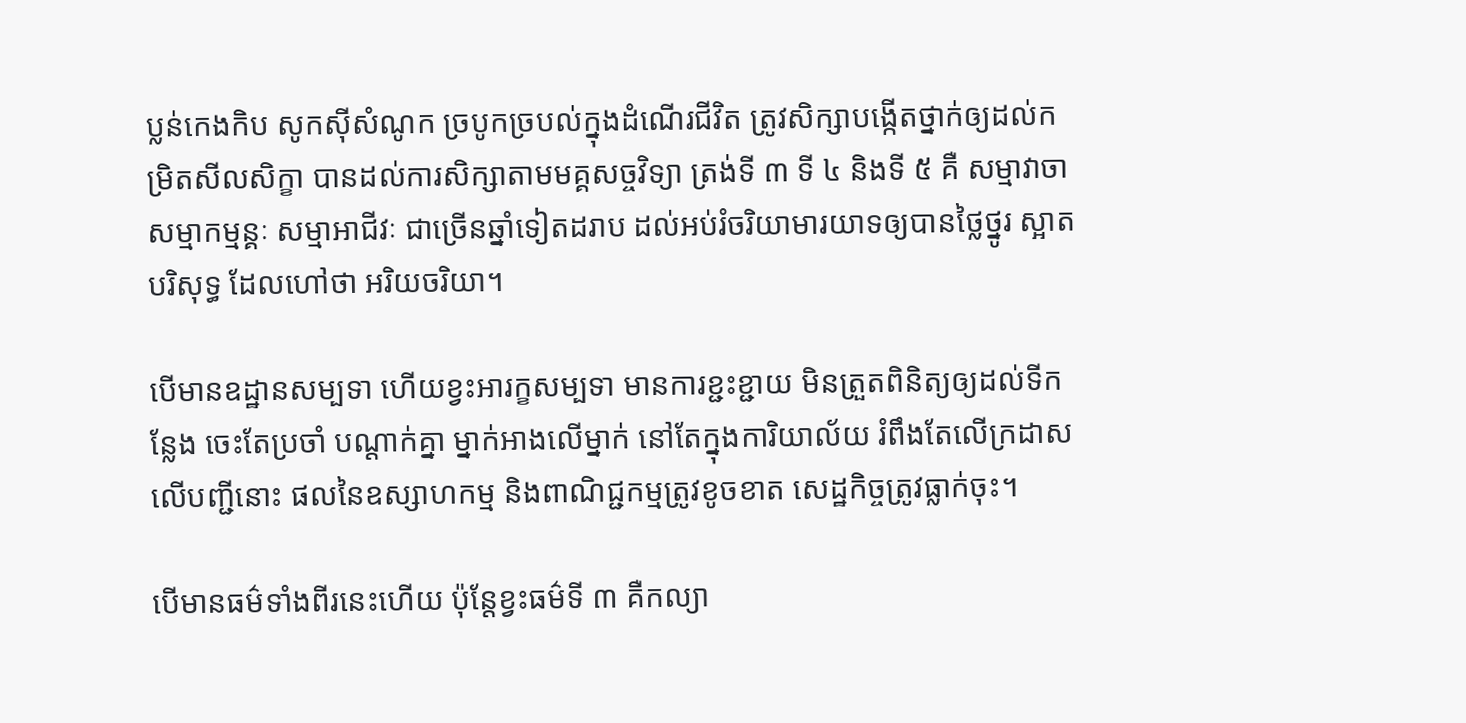ប្លន់កេងកិប សូកស៊ីសំណូក ច្របូកច្របល់ក្នុងដំណើរជីវិត ត្រូវសិក្សាបង្កើតថ្នាក់ឲ្យដល់កម្រិតសីលសិក្ខា បានដល់ការសិក្សាតាមមគ្គសច្ចវិទ្យា ត្រង់ទី ៣ ទី ៤ និងទី ៥ គឺ សម្មាវាចា សម្មាកម្មន្គៈ សម្មាអាជីវៈ ជាច្រើនឆ្នាំទៀតដរាប ដល់អប់រំចរិយាមារយាទឲ្យបានថ្លៃថ្នូរ ស្អាតបរិសុទ្ធ ដែលហៅថា អរិយចរិយា។

បើមានឧដ្ឋានសម្បទា ហើយខ្វះអារក្ខសម្បទា មានការខ្ជះខ្ជាយ មិនត្រួតពិនិត្យឲ្យដល់ទីកន្លែង ចេះតែប្រចាំ បណ្ដាក់គ្នា ម្នាក់អាងលើម្នាក់ នៅតែក្នុងការិយាល័យ រំពឹងតែលើក្រដាស លើបញ្ជីនោះ ផលនៃឧស្សាហកម្ម និងពាណិជ្ជកម្មត្រូវខូចខាត សេដ្ឋកិច្ចត្រូវធ្លាក់ចុះ។

បើមានធម៌ទាំងពីរនេះហើយ ប៉ុន្តែខ្វះធម៌ទី ៣ គឺកល្យា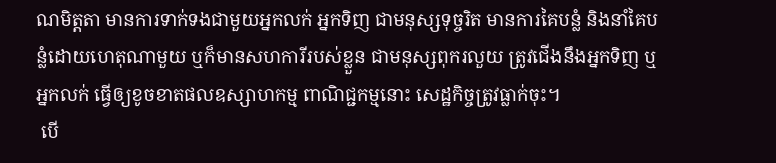ណមិត្តតា មានការទាក់ទងជាមួយអ្នកលក់ អ្នកទិញ ជាមនុស្សទុច្ចរិត មានការគៃបន្លំ និងនាំគៃបន្លំដោយហេតុណាមួយ ឬក៏មានសហការីរបស់ខ្លួន ជាមនុស្សពុករលួយ ត្រូវជើងនឹងអ្នកទិញ ឬអ្នកលក់ ធ្វើឲ្យខូចខាតផលឧស្សាហកម្ម ពាណិជ្ជកម្មនោះ សេដ្ឋកិច្ចត្រូវធ្លាក់ចុះ។
 បើ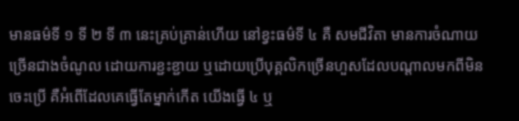មានធម៌ទី ១ ទី ២ ទី ៣ នេះគ្រប់គ្រាន់ហើយ នៅខ្វះធម៌ទី ៤ គឺ សមជីវិតា មានការចំណាយច្រើនជាងចំណូល ដោយការខ្ជះខ្ជាយ ឬដោយប្រើបុគ្គលិកច្រើនហួសដែលបណ្ដាលមកពីមិនចេះប្រើ គឺអំពើដែលគេធ្វើតែម្នាក់កើត យើងធ្វើ ៤ ឬ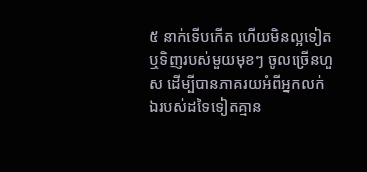៥ នាក់ទើបកើត ហើយមិនល្អទៀត ឬទិញរបស់មួយមុខៗ ចូលច្រើនហួស ដើម្បីបានភាគរយអំពីអ្នកលក់ ឯរបស់ដទៃទៀតគ្មាន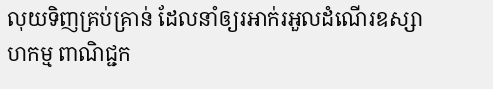លុយទិញគ្រប់គ្រាន់ ដែលនាំឲ្យរអាក់រអួលដំណើរឧស្សាហកម្ម ពាណិជ្ជក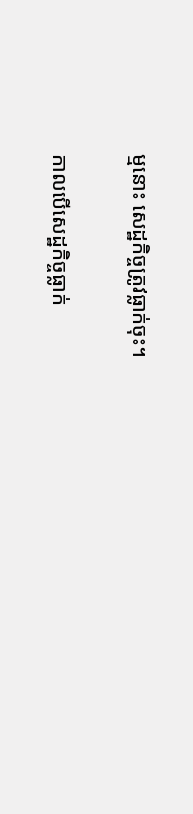ម្មនោះ សេដ្ឋកិច្ចត្រូវធ្លាក់ចុះ។

កាលបើសេដ្ឋកិច្ចធ្លាក់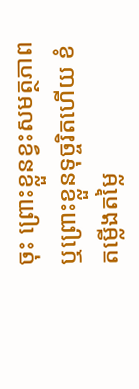ចុះ ព្រោះខ្លួនខ្វះសមត្ថភាព ឬព្រោះខ្លួនទុច្ចរិតហើយ ខំតម្លើងតម្លៃ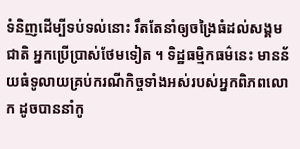ទំនិញដើម្បីទប់ទល់នោះ រឹតតែនាំឲ្យចង្រៃធំដល់សង្គមជាតិ អ្នកប្រើប្រាស់ថែមទៀត ។ ទិដ្ឋធម្មិកធម៌នេះ មានន័យធំទូលាយគ្រប់ករណីកិច្ចទាំងអស់របស់អ្នកពិភពលោក ដូចបាននាំកូ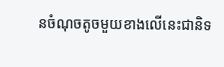នចំណុចតូចមួយខាងលើនេះជានិទ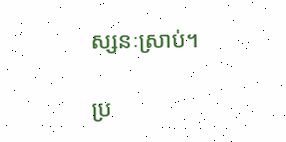ស្សនៈស្រាប់។

ប្រ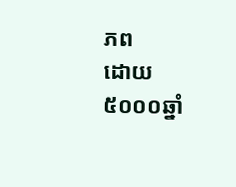ភព
ដោយ ៥០០០ឆ្នាំ